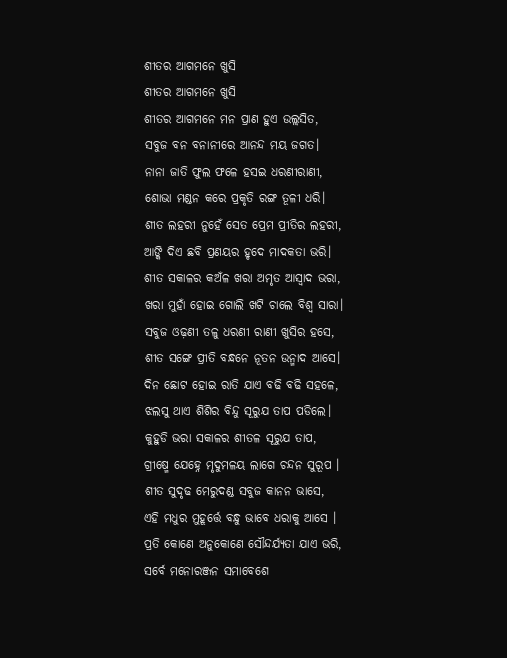ଶୀତର ଆଗମନେ ଖୁସି
ଶୀତର ଆଗମନେ ଖୁସି
ଶୀତର ଆଗମନେ ମନ ପ୍ରାଣ ହୁଏ ଉଲ୍ଲସିତ,
ସବୁଜ ବନ ବନାନୀରେ ଆନନ୍ଦ ମୟ ଜଗତ।
ନାନା ଜାତି ଫୁଲ ଫଳେ ହସଇ ଧରଣୀରାଣୀ,
ଶୋଭା ମଣ୍ଡନ କରେ ପ୍ରକୃତି ରଙ୍ଗ ତୂଳୀ ଧରି।
ଶୀତ ଲହରୀ ନୁହେଁ ସେତ ପ୍ରେମ ପ୍ରୀତିର ଲହରୀ,
ଆଙ୍କି ଦିଏ ଛବି ପ୍ରଣୟର ହୃଦେ ମାଦକତା ଭରି।
ଶୀତ ସକାଳର କଅଁଳ ଖରା ଅମୃତ ଆସ୍ବାଦ ଭରା,
ଖରା ମୁହାଁ ହୋଇ ଗୋଲି ଖଟି ଚାଲେ ବିଶ୍ବ ସାରା।
ସବୁଜ ଓଢ଼ଣୀ ତଳୁ ଧରଣୀ ରାଣୀ ଖୁସିର ହସେ,
ଶୀତ ସଙ୍ଗେ ପ୍ରୀତି ବନ୍ଧନେ ନୂତନ ଉନ୍ମାଦ ଆସେ।
ଦିନ ଛୋଟ ହୋଇ ରାତି ଯାଏ ବଢି ବଢି ସହଳେ,
ଝଲସୁ ଥାଏ ଶିଶିର ବିନ୍ଦୁ ସୂରୁଯ ତାପ ପଡିଲେ।
କୁହୁଡି ଭରା ସକାଳର ଶୀତଳ ସୂରୁଯ ତାପ,
ଗ୍ରୀଷ୍ମେ ଯେହ୍ନେ ମୃଦୁମଳୟ ଲାଗେ ଚନ୍ଦନ ସୁରୂପ ।
ଶୀତ ସୁଦୃଢ ମେରୁଦଣ୍ଡ ସବୁଜ କାନନ ଭାସେ,
ଏହି ମଧୁର ମୁହୂର୍ତ୍ତେ ବନ୍ଧୁ ଭାବେ ଧରାକୁ ଆସେ ।
ପ୍ରତି କୋଣେ ଅନୁକୋଣେ ସୌନ୍ଦର୍ଯ୍ୟତା ଯାଏ ଭରି,
ସର୍ବେ ମନୋରଞ୍ଜନ ସମାବେଶେ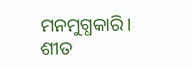ମନମୁଗ୍ଧକାରି।
ଶୀତ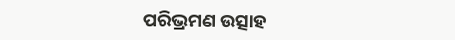ପରିଭ୍ରମଣ ଉତ୍ସାହ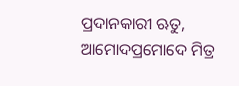ପ୍ରଦାନକାରୀ ଋତୁ,
ଆମୋଦପ୍ରମୋଦେ ମିତ୍ର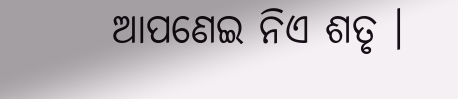ଆପଣେଇ ନିଏ ଶତୃ ।